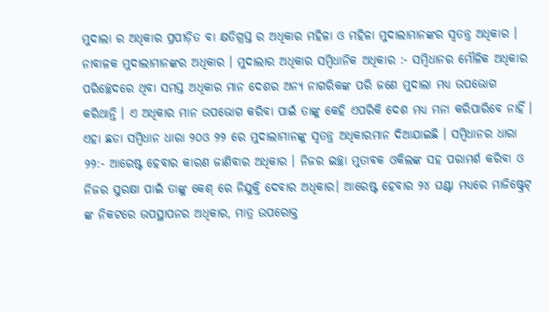ମୁଦାଲା ର ଅଧିକାର ପ୍ରପୀଡ଼ିତ ବା କ୍ଷତିଗ୍ରସ୍ତ ର ଅଧିକାର ମହିଳା ଓ ମହିଳା ମୁଦାଲାମାନଙ୍କର ସ୍ଵତନ୍ତ୍ର ଅଧିକାର । ନାବାଳକ ମୁଦାଲାମାନଙ୍କର ଅଧିକାର । ମୁଦାଲାର ଅଧିକାର ସମ୍ବିଧାନିକ ଅଧିକାର :- ସମ୍ବିଧାନର ମୌଳିକ ଅଧିକାର ପରିଚ୍ଛେଦରେ ଥିବା ସମସ୍ତ ଅଧିକାର ମାନ ଦେଶର ଅନ୍ୟ ନାଗରିକଙ୍କ ପରି ଜଣେ ମୁଦାଲା ମଧ୍ୟ ଉପଭୋଗ କରିଥାନ୍ତି । ଏ ଅଧିକାର ମାନ ଉପଭୋଗ କରିବା ପାଇଁ ତାଙ୍କୁ କେହି ଏପରିକି ଦେଶ ମଧ୍ୟ ମନା କରିପାରିବେ ନାହିଁ । ଏହା ଛଡା ସମ୍ବିଧାନ ଧାରା ୨୦ଓ ୨୨ ରେ ମୁଦାଲାମାନଙ୍କୁ ସ୍ଵତନ୍ତ୍ର ଅଧିକାରମାନ ଦିଆଯାଇଛି । ସମ୍ବିଧାନର ଧାରା ୨୨:- ଆରେଷ୍ଟ ହେବାର କାରଣ ଜାଣିବାର ଅଧିକାର । ନିଜର ଇଚ୍ଛା ମୁତାବକ ଓକିଲଙ୍କ ସହ ପରାମର୍ଶ କରିବା ଓ ନିଜର ସୁରକ୍ଷା ପାଇଁ ତାଙ୍କୁ କେଶ୍ ରେ ନିଯୁକ୍ତି ଦେବାର ଅଧିକାର। ଆରେଷ୍ଟ ହେବାର ୨୪ ଘଣ୍ଟା ମଧ୍ୟରେ ମାଜିଷ୍ଟ୍ରେଟ୍ ଙ୍କ ନିକଟରେ ଉପସ୍ଥାପନର ଅଧିକାର, ମାତ୍ର ଉପରୋକ୍ତ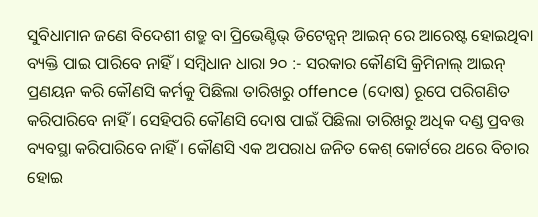ସୁବିଧାମାନ ଜଣେ ବିଦେଶୀ ଶତ୍ରୁ ବା ପ୍ରିଭେଣ୍ଟିଭ୍ ଡିଟେନ୍ସନ୍ ଆଇନ୍ ରେ ଆରେଷ୍ଟ ହୋଇଥିବା ବ୍ୟକ୍ତି ପାଇ ପାରିବେ ନାହିଁ । ସମ୍ବିଧାନ ଧାରା ୨୦ :- ସରକାର କୌଣସି କ୍ରିମିନାଲ୍ ଆଇନ୍ ପ୍ରଣୟନ କରି କୌଣସି କର୍ମକୁ ପିଛିଲା ତାରିଖରୁ offence (ଦୋଷ) ରୂପେ ପରିଗଣିତ କରିପାରିବେ ନାହିଁ । ସେହିପରି କୌଣସି ଦୋଷ ପାଇଁ ପିଛିଲା ତାରିଖରୁ ଅଧିକ ଦଣ୍ଡ ପ୍ରବତ୍ତ ବ୍ୟବସ୍ଥା କରିପାରିବେ ନାହିଁ । କୌଣସି ଏକ ଅପରାଧ ଜନିତ କେଶ୍ କୋର୍ଟରେ ଥରେ ବିଚାର ହୋଇ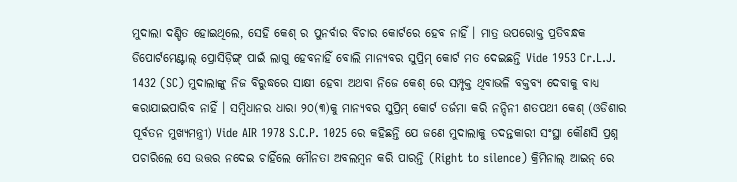ମୁଦାଲା ଦଣ୍ଡିତ ହୋଇଥିଲେ, ସେହି କେଶ୍ ର ପୁନର୍ବାର ବିଚାର କୋର୍ଟରେ ହେବ ନାହିଁ । ମାତ୍ର ଉପରୋକ୍ତ ପ୍ରତିବନ୍ଧକ ଡିପୋର୍ଟମେଣ୍ଟାଲ୍ ପ୍ରୋସିଡ଼ିଙ୍ଗ୍ ପାଇଁ ଲାଗୁ ହେବନାହିଁ ବୋଲି ମାନ୍ୟବର ସୁପ୍ରିମ୍ କୋର୍ଟ ମତ ଦେଇଛନ୍ତି Vide 1953 Cr.L.J. 1432 (SC) ମୁଦାଲାଙ୍କୁ ନିଜ ବିରୁଦ୍ଧରେ ସାକ୍ଷୀ ହେବା ଅଥବା ନିଜେ କେଶ୍ ରେ ସମ୍ପୃକ୍ତ ଥିବାଭଳି ବକ୍ତବ୍ୟ ଦେବାକୁ ବାଧ୍ୟ କରାଯାଇପାରିବ ନାହିଁ । ସମ୍ବିଧାନର ଧାରା ୨୦(୩)କୁ ମାନ୍ୟବର ସୁପ୍ରିମ୍ କୋର୍ଟ ତର୍ଜମା କରି ନନ୍ଦିନୀ ଶତପଥୀ କେଶ୍ (ଓଡିଶାର ପୂର୍ବତନ ମୁଖ୍ୟମନ୍ତ୍ରୀ) Vide AIR 1978 S.C.P. 1025 ରେ କହିଛନ୍ତି ଯେ ଜଣେ ମୁଦାଲାକୁ ତଦନ୍ତକାରୀ ସଂସ୍ଥା କୌଣସି ପ୍ରଶ୍ନ ପଚାରିଲେ ସେ ଉତ୍ତର ନଦେଇ ଚାହିଁଲେ ମୌନତା ଅବଲମ୍ବନ କରି ପାରନ୍ତି (Right to silence) କ୍ରିମିନାଲ୍ ଆଇନ୍ ରେ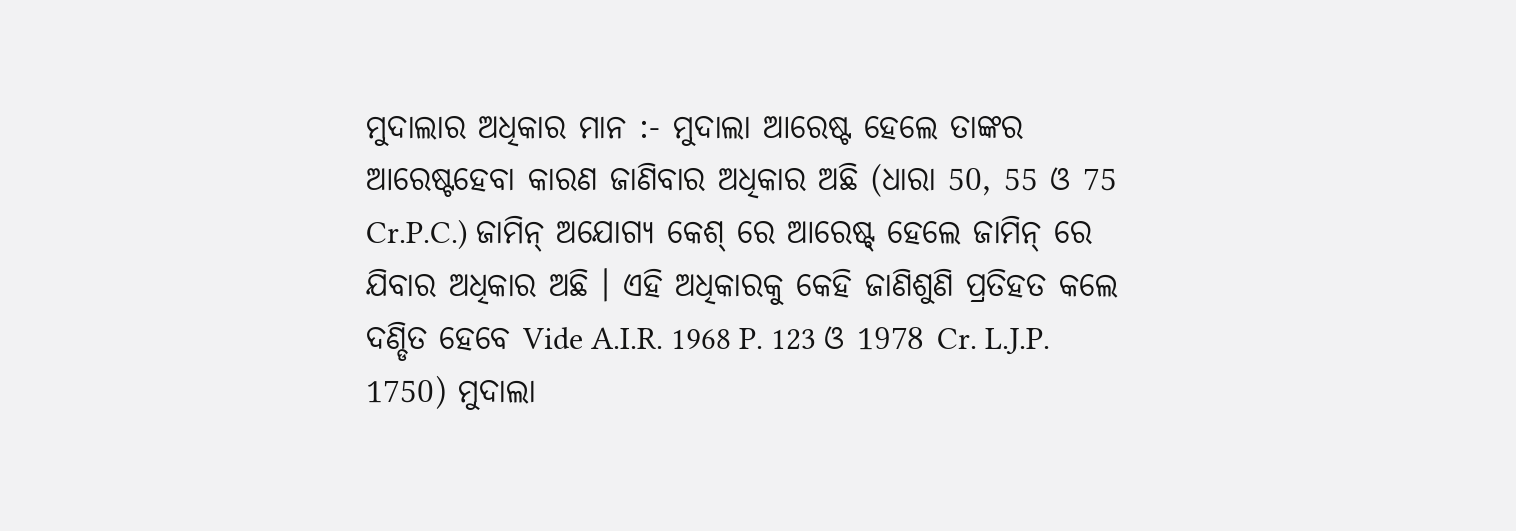ମୁଦାଲାର ଅଧିକାର ମାନ :- ମୁଦାଲା ଆରେଷ୍ଟ ହେଲେ ତାଙ୍କର ଆରେଷ୍ଟହେବା କାରଣ ଜାଣିବାର ଅଧିକାର ଅଛି (ଧାରା 50, 55 ଓ 75 Cr.P.C.) ଜାମିନ୍ ଅଯୋଗ୍ୟ କେଶ୍ ରେ ଆରେଷ୍ଟ୍ ହେଲେ ଜାମିନ୍ ରେ ଯିବାର ଅଧିକାର ଅଛି । ଏହି ଅଧିକାରକୁ କେହି ଜାଣିଶୁଣି ପ୍ରତିହତ କଲେ ଦଣ୍ଡିତ ହେବେ Vide A.I.R. 1968 P. 123 ଓ 1978 Cr. L.J.P. 1750) ମୁଦାଲା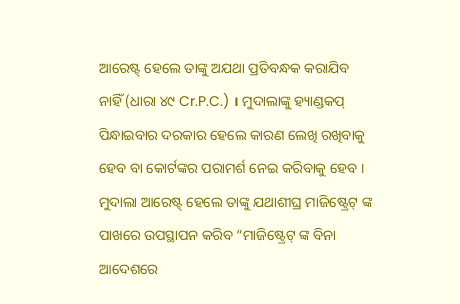ଆରେଷ୍ଟ୍ ହେଲେ ତାଙ୍କୁ ଅଯଥା ପ୍ରତିବନ୍ଧକ କରାଯିବ ନାହିଁ (ଧାରା ୪୯ Cr.P.C.) । ମୁଦାଲାଙ୍କୁ ହ୍ୟାଣ୍ଡକପ୍ ପିନ୍ଧାଇବାର ଦରକାର ହେଲେ କାରଣ ଲେଖି ରଖିବାକୁ ହେବ ବା କୋର୍ଟଙ୍କର ପରାମର୍ଶ ନେଇ କରିବାକୁ ହେବ । ମୁଦାଲା ଆରେଷ୍ଟ୍ ହେଲେ ତାଙ୍କୁ ଯଥାଶୀଘ୍ର ମାଜିଷ୍ଟ୍ରେଟ୍ ଙ୍କ ପାଖରେ ଉପସ୍ଥାପନ କରିବ “ମାଜିଷ୍ଟ୍ରେଟ୍ ଙ୍କ ବିନା ଆଦେଶରେ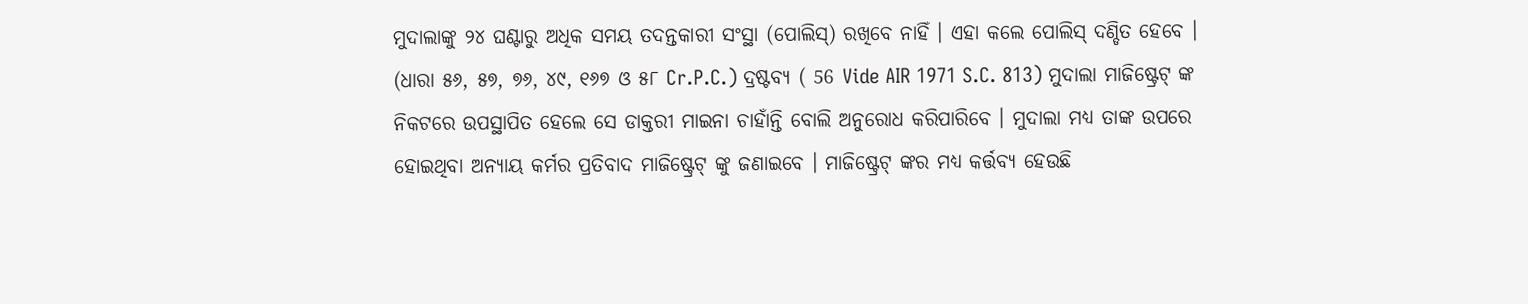ମୁଦାଲାଙ୍କୁ ୨୪ ଘଣ୍ଟାରୁ ଅଧିକ ସମୟ ତଦନ୍ତକାରୀ ସଂସ୍ଥା (ପୋଲିସ୍) ରଖିବେ ନାହିଁ । ଏହା କଲେ ପୋଲିସ୍ ଦଣ୍ଡିତ ହେବେ । (ଧାରା ୫୬, ୫୭, ୭୬, ୪୯, ୧୬୭ ଓ ୫୮ Cr.P.C.) ଦ୍ରଷ୍ଟବ୍ୟ ( 56 Vide AIR 1971 S.C. 813) ମୁଦାଲା ମାଜିଷ୍ଟ୍ରେଟ୍ ଙ୍କ ନିକଟରେ ଉପସ୍ଥାପିତ ହେଲେ ସେ ଡାକ୍ତରୀ ମାଇନା ଚାହାଁନ୍ତି ବୋଲି ଅନୁରୋଧ କରିପାରିବେ । ମୁଦାଲା ମଧ୍ୟ ତାଙ୍କ ଉପରେ ହୋଇଥିବା ଅନ୍ୟାୟ କର୍ମର ପ୍ରତିବାଦ ମାଜିଷ୍ଟ୍ରେଟ୍ ଙ୍କୁ ଜଣାଇବେ । ମାଜିଷ୍ଟ୍ରେଟ୍ ଙ୍କର ମଧ୍ୟ କର୍ତ୍ତବ୍ୟ ହେଉଛି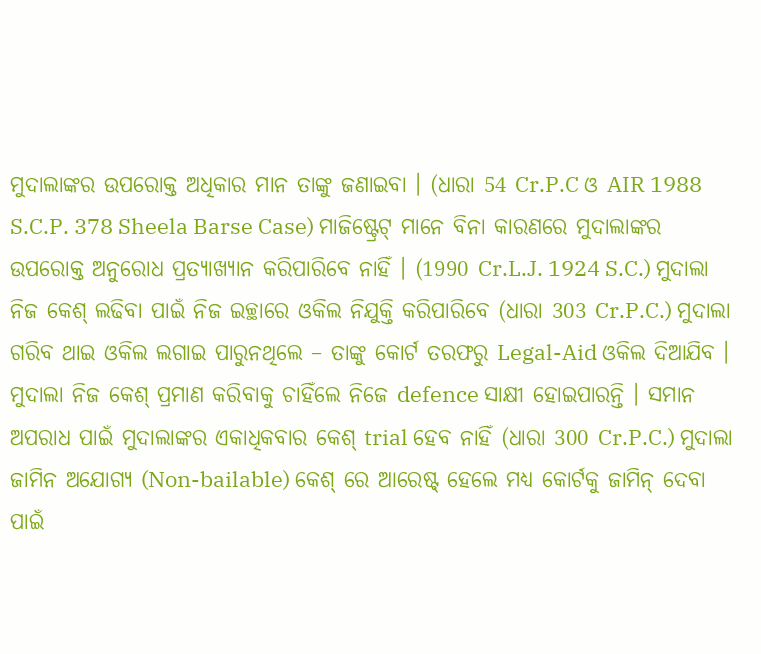ମୁଦାଲାଙ୍କର ଉପରୋକ୍ତ ଅଧିକାର ମାନ ତାଙ୍କୁ ଜଣାଇବା । (ଧାରା 54 Cr.P.C ଓ AIR 1988 S.C.P. 378 Sheela Barse Case) ମାଜିଷ୍ଟ୍ରେଟ୍ ମାନେ ବିନା କାରଣରେ ମୁଦାଲାଙ୍କର ଉପରୋକ୍ତ ଅନୁରୋଧ ପ୍ରତ୍ୟାଖ୍ୟାନ କରିପାରିବେ ନାହିଁ । (1990 Cr.L.J. 1924 S.C.) ମୁଦାଲା ନିଜ କେଶ୍ ଲଢିବା ପାଇଁ ନିଜ ଇଚ୍ଛାରେ ଓକିଲ ନିଯୁକ୍ତି କରିପାରିବେ (ଧାରା 303 Cr.P.C.) ମୁଦାଲା ଗରିବ ଥାଇ ଓକିଲ ଲଗାଇ ପାରୁନଥିଲେ – ତାଙ୍କୁ କୋର୍ଟ ତରଫରୁ Legal-Aid ଓକିଲ ଦିଆଯିବ । ମୁଦାଲା ନିଜ କେଶ୍ ପ୍ରମାଣ କରିବାକୁ ଚାହିଁଲେ ନିଜେ defence ସାକ୍ଷୀ ହୋଇପାରନ୍ତି । ସମାନ ଅପରାଧ ପାଇଁ ମୁଦାଲାଙ୍କର ଏକାଧିକବାର କେଶ୍ trial ହେବ ନାହିଁ (ଧାରା 300 Cr.P.C.) ମୁଦାଲା ଜାମିନ ଅଯୋଗ୍ୟ (Non-bailable) କେଶ୍ ରେ ଆରେଷ୍ଟ୍ ହେଲେ ମଧ୍ୟ କୋର୍ଟକୁ ଜାମିନ୍ ଦେବା ପାଇଁ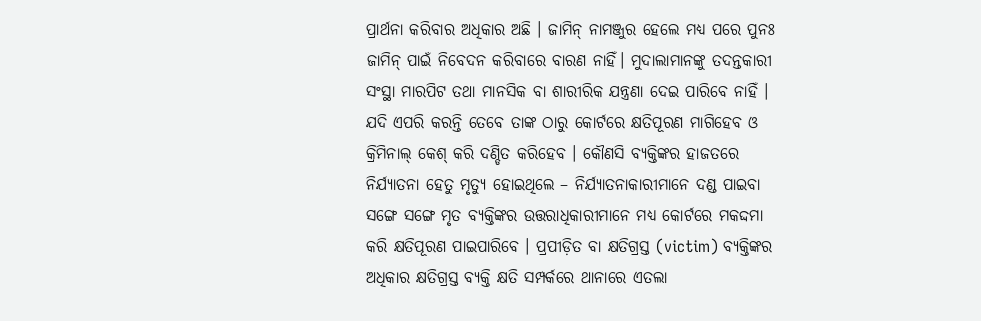ପ୍ରାର୍ଥନା କରିବାର ଅଧିକାର ଅଛି । ଜାମିନ୍ ନାମଞ୍ଜୁର ହେଲେ ମଧ୍ୟ ପରେ ପୁନଃ ଜାମିନ୍ ପାଇଁ ନିବେଦନ କରିବାରେ ବାରଣ ନାହିଁ। ମୁଦାଲାମାନଙ୍କୁ ତଦନ୍ତକାରୀ ସଂସ୍ଥା ମାରପିଟ ତଥା ମାନସିକ ବା ଶାରୀରିକ ଯନ୍ତ୍ରଣା ଦେଇ ପାରିବେ ନାହିଁ । ଯଦି ଏପରି କରନ୍ତି ତେବେ ତାଙ୍କ ଠାରୁ କୋର୍ଟରେ କ୍ଷତିପୂରଣ ମାଗିହେବ ଓ କ୍ରିମିନାଲ୍ କେଶ୍ କରି ଦଣ୍ଡିତ କରିହେବ । କୌଣସି ବ୍ୟକ୍ତିଙ୍କର ହାଜତରେ ନିର୍ଯ୍ୟାତନା ହେତୁ ମୃତ୍ୟୁ ହୋଇଥିଲେ – ନିର୍ଯ୍ୟାତନାକାରୀମାନେ ଦଣ୍ଡ ପାଇବା ସଙ୍ଗେ ସଙ୍ଗେ ମୃତ ବ୍ୟକ୍ତିଙ୍କର ଉତ୍ତରାଧିକାରୀମାନେ ମଧ୍ୟ କୋର୍ଟରେ ମକଦ୍ଦମା କରି କ୍ଷତିପୂରଣ ପାଇପାରିବେ । ପ୍ରପୀଡ଼ିତ ବା କ୍ଷତିଗ୍ରସ୍ତ (victim) ବ୍ୟକ୍ତିଙ୍କର ଅଧିକାର କ୍ଷତିଗ୍ରସ୍ତ ବ୍ୟକ୍ତି କ୍ଷତି ସମ୍ପର୍କରେ ଥାନାରେ ଏତଲା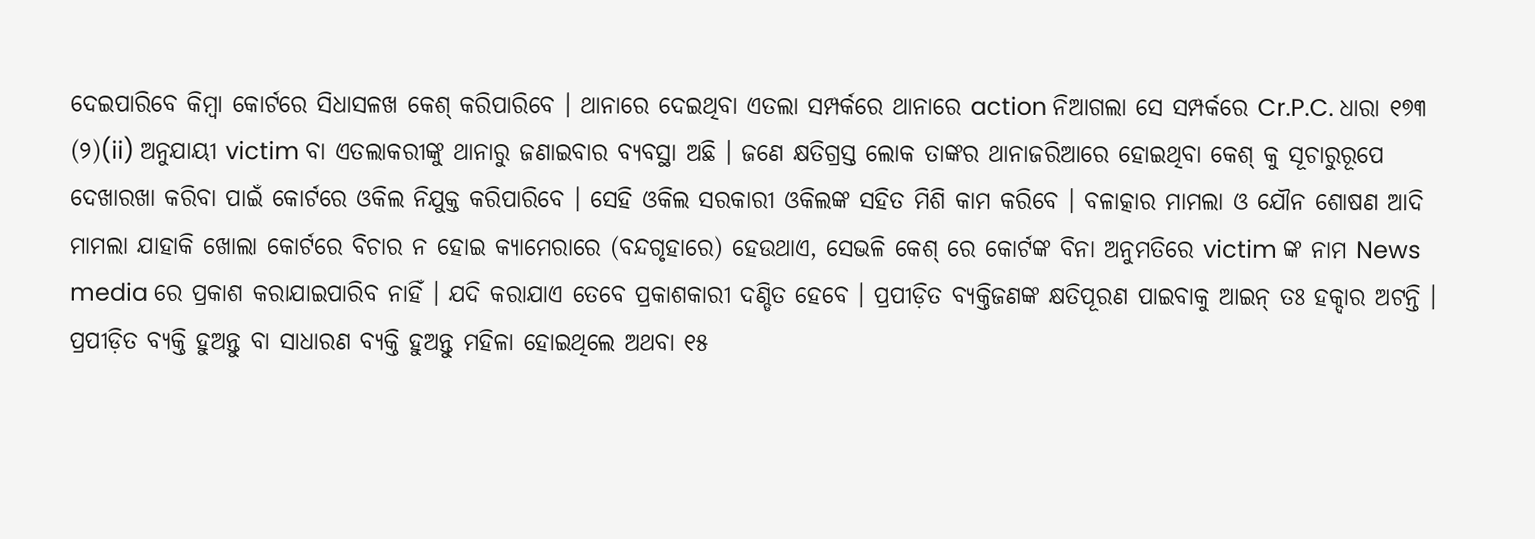ଦେଇପାରିବେ କିମ୍ବା କୋର୍ଟରେ ସିଧାସଳଖ କେଶ୍ କରିପାରିବେ । ଥାନାରେ ଦେଇଥିବା ଏତଲା ସମ୍ପର୍କରେ ଥାନାରେ action ନିଆଗଲା ସେ ସମ୍ପର୍କରେ Cr.P.C. ଧାରା ୧୭୩ (୨)(ii) ଅନୁଯାୟୀ victim ବା ଏତଲାକରୀଙ୍କୁ ଥାନାରୁ ଜଣାଇବାର ବ୍ୟବସ୍ଥା ଅଛି । ଜଣେ କ୍ଷତିଗ୍ରସ୍ତ ଲୋକ ତାଙ୍କର ଥାନାଜରିଆରେ ହୋଇଥିବା କେଶ୍ କୁ ସୂଚାରୁରୂପେ ଦେଖାରଖା କରିବା ପାଇଁ କୋର୍ଟରେ ଓକିଲ ନିଯୁକ୍ତ କରିପାରିବେ । ସେହି ଓକିଲ ସରକାରୀ ଓକିଲଙ୍କ ସହିତ ମିଶି କାମ କରିବେ । ବଳାତ୍କାର ମାମଲା ଓ ଯୌନ ଶୋଷଣ ଆଦି ମାମଲା ଯାହାକି ଖୋଲା କୋର୍ଟରେ ବିଚାର ନ ହୋଇ କ୍ୟାମେରାରେ (ବନ୍ଦଗୃହାରେ) ହେଉଥାଏ, ସେଭଳି କେଶ୍ ରେ କୋର୍ଟଙ୍କ ବିନା ଅନୁମତିରେ victim ଙ୍କ ନାମ News media ରେ ପ୍ରକାଶ କରାଯାଇପାରିବ ନାହିଁ । ଯଦି କରାଯାଏ ତେବେ ପ୍ରକାଶକାରୀ ଦଣ୍ଡିତ ହେବେ । ପ୍ରପୀଡ଼ିତ ବ୍ୟକ୍ତିଜଣଙ୍କ କ୍ଷତିପୂରଣ ପାଇବାକୁ ଆଇନ୍ ତଃ ହକ୍ଦାର ଅଟନ୍ତି । ପ୍ରପୀଡ଼ିତ ବ୍ୟକ୍ତି ହୁଅନ୍ତୁ ବା ସାଧାରଣ ବ୍ୟକ୍ତି ହୁଅନ୍ତୁ ମହିଳା ହୋଇଥିଲେ ଅଥବା ୧୫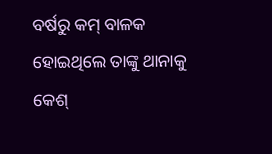ବର୍ଷରୁ କମ୍ ବାଳକ ହୋଇଥିଲେ ତାଙ୍କୁ ଥାନାକୁ କେଶ୍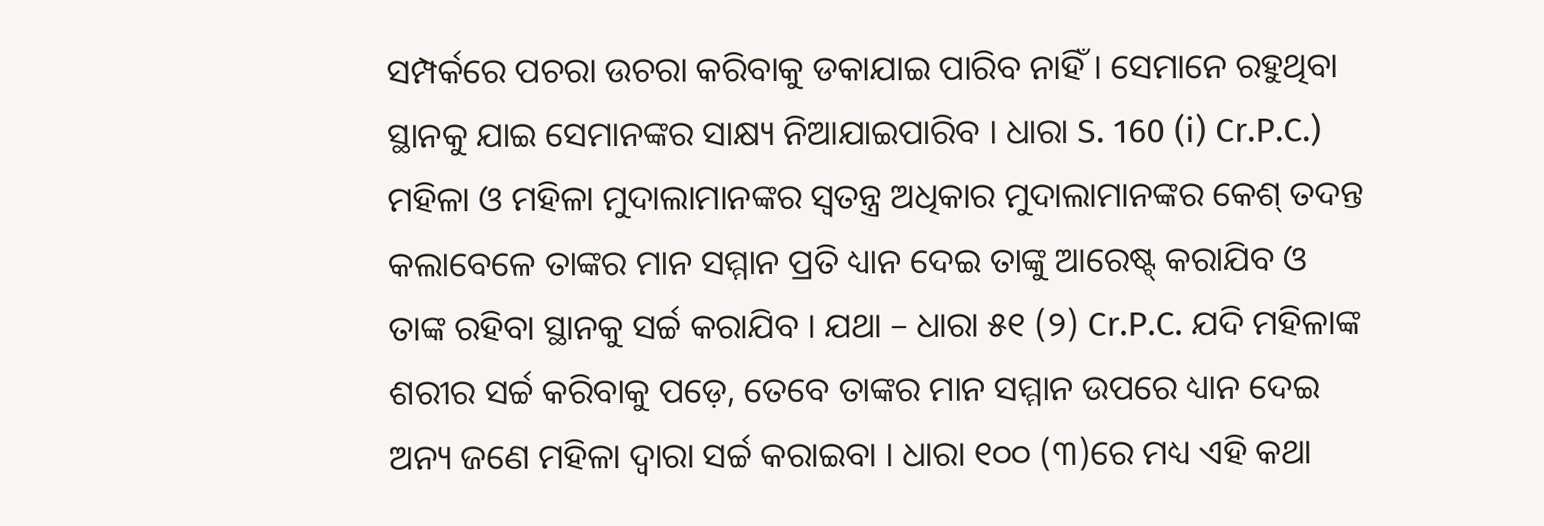ସମ୍ପର୍କରେ ପଚରା ଉଚରା କରିବାକୁ ଡକାଯାଇ ପାରିବ ନାହିଁ । ସେମାନେ ରହୁଥିବା ସ୍ଥାନକୁ ଯାଇ ସେମାନଙ୍କର ସାକ୍ଷ୍ୟ ନିଆଯାଇପାରିବ । ଧାରା S. 160 (i) Cr.P.C.) ମହିଳା ଓ ମହିଳା ମୁଦାଲାମାନଙ୍କର ସ୍ଵତନ୍ତ୍ର ଅଧିକାର ମୁଦାଲାମାନଙ୍କର କେଶ୍ ତଦନ୍ତ କଲାବେଳେ ତାଙ୍କର ମାନ ସମ୍ମାନ ପ୍ରତି ଧ୍ୟାନ ଦେଇ ତାଙ୍କୁ ଆରେଷ୍ଟ୍ କରାଯିବ ଓ ତାଙ୍କ ରହିବା ସ୍ଥାନକୁ ସର୍ଚ୍ଚ କରାଯିବ । ଯଥା – ଧାରା ୫୧ (୨) Cr.P.C. ଯଦି ମହିଳାଙ୍କ ଶରୀର ସର୍ଚ୍ଚ କରିବାକୁ ପଡ଼େ, ତେବେ ତାଙ୍କର ମାନ ସମ୍ମାନ ଉପରେ ଧ୍ୟାନ ଦେଇ ଅନ୍ୟ ଜଣେ ମହିଳା ଦ୍ଵାରା ସର୍ଚ୍ଚ କରାଇବା । ଧାରା ୧୦୦ (୩)ରେ ମଧ୍ୟ ଏହି କଥା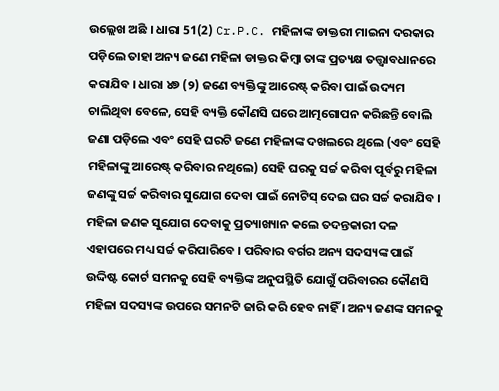ଉଲ୍ଲେଖ ଅଛି । ଧାରା 51(2) Cr.P.C. ମହିଳାଙ୍କ ଡାକ୍ତରୀ ମାଇନା ଦରକାର ପଡ଼ିଲେ ତାହା ଅନ୍ୟ ଜଣେ ମହିଳା ଡାକ୍ତର କିମ୍ବା ତାଙ୍କ ପ୍ରତ୍ୟକ୍ଷ ତତ୍ତ୍ଵାବଧାନରେ କରାଯିବ । ଧାରା ୪୭ (୨) ଜଣେ ବ୍ୟକ୍ତିଙ୍କୁ ଆରେଷ୍ଟ୍ କରିବା ପାଇଁ ଉଦ୍ୟମ ଚାଲିଥିବା ବେଳେ, ସେହି ବ୍ୟକ୍ତି କୌଣସି ଘରେ ଆତ୍ମଗୋପନ କରିଛନ୍ତି ବୋଲି ଜଣା ପଡ଼ିଲେ ଏବଂ ସେହି ଘରଟି ଜଣେ ମହିଳାଙ୍କ ଦଖଲରେ ଥିଲେ (ଏବଂ ସେହି ମହିଳାଙ୍କୁ ଆରେଷ୍ଟ୍ କରିବାର ନଥିଲେ) ସେହି ଘରକୁ ସର୍ଚ୍ଚ କରିବା ପୂର୍ବରୁ ମହିଳା ଜଣଙ୍କୁ ସର୍ଚ୍ଚ କରିବାର ସୁଯୋଗ ଦେବା ପାଇଁ ନୋଟିସ୍ ଦେଇ ଘର ସର୍ଚ୍ଚ କରାଯିବ । ମହିଳା ଜଣକ ସୁଯୋଗ ଦେବାକୁ ପ୍ରତ୍ୟାଖ୍ୟାନ କଲେ ତଦନ୍ତକାରୀ ଦଳ ଏହାପରେ ମଧ୍ୟ ସର୍ଚ୍ଚ କରିପାରିବେ । ପରିବାର ବର୍ଗର ଅନ୍ୟ ସଦସ୍ୟଙ୍କ ପାଇଁ ଉଦ୍ଦିଷ୍ଟ କୋର୍ଟ ସମନକୁ ସେହି ବ୍ୟକ୍ତିଙ୍କ ଅନୁପସ୍ଥିତି ଯୋଗୁଁ ପରିବାରର କୌଣସି ମହିଳା ସଦସ୍ୟଙ୍କ ଉପରେ ସମନଟି ଜାରି କରି ହେବ ନାହିଁ । ଅନ୍ୟ ଜଣଙ୍କ ସମନକୁ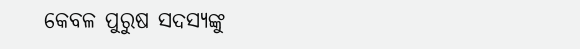କେବଳ ପୁରୁଷ ସଦସ୍ୟଙ୍କୁ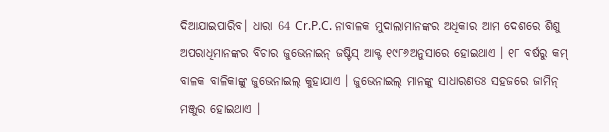ଦିଆଯାଇପାରିବ। ଧାରା 64 Cr.P.C. ନାବାଳକ ମୁଦାଲାମାନଙ୍କର ଅଧିକାର ଆମ ଦେଶରେ ଶିଶୁ ଅପରାଧିମାନଙ୍କର ବିଚାର ଜୁଭେନାଇନ୍ ଜଷ୍ଟିସ୍ ଆକ୍ଟ ୧୯୮୬ଅନୁସାରେ ହୋଇଥାଏ । ୧୮ ବର୍ଷରୁ କମ୍ ବାଳକ ବାଳିକାଙ୍କୁ ଜୁଭେନାଇଲ୍ କୁହାଯାଏ । ଜୁଭେନାଇଲ୍ ମାନଙ୍କୁ ସାଧାରଣତଃ ସହଜରେ ଜାମିନ୍ ମଞ୍ଜୁର ହୋଇଥାଏ ।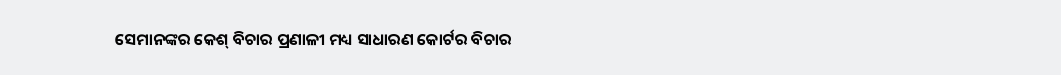ସେମାନଙ୍କର କେଶ୍ ବିଚାର ପ୍ରଣାଳୀ ମଧ୍ୟ ସାଧାରଣ କୋର୍ଟର ବିଚାର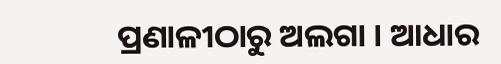ପ୍ରଣାଳୀଠାରୁ ଅଲଗା । ଆଧାର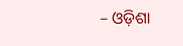– ଓଡ଼ିଶା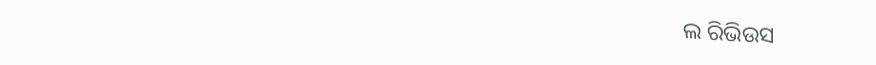ଲ ରିଭିଉସ